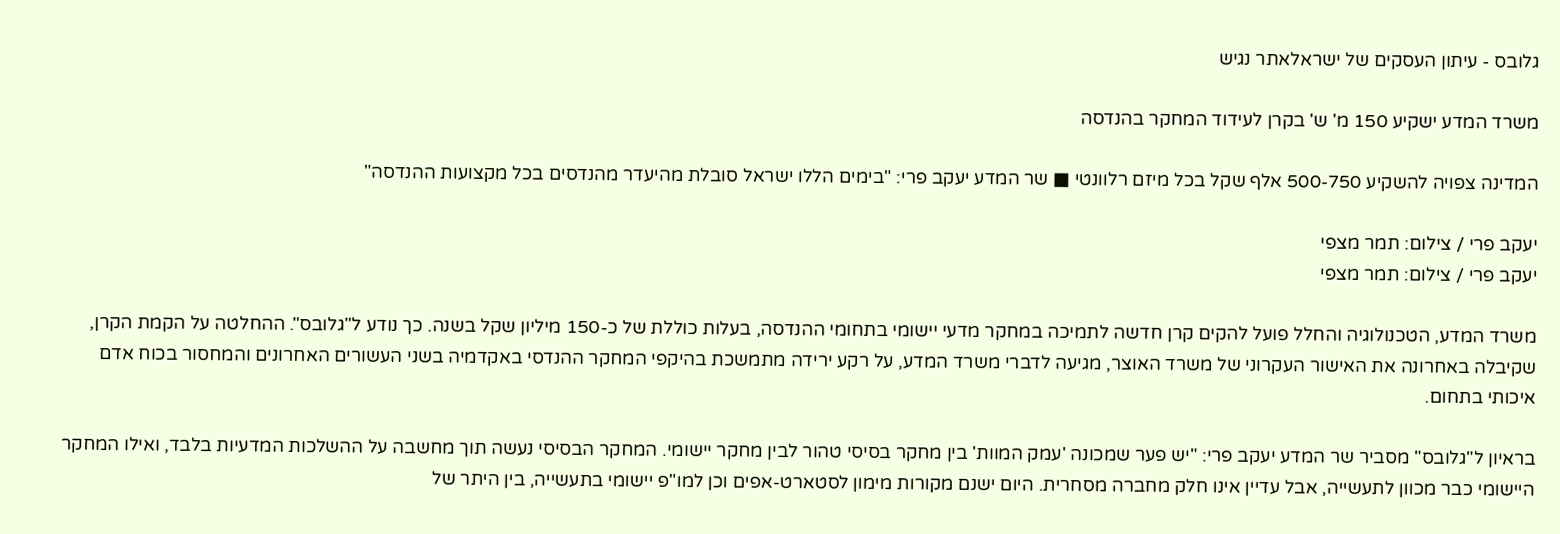גלובס - עיתון העסקים של ישראלאתר נגיש

משרד המדע ישקיע 150 מ' ש' בקרן לעידוד המחקר בהנדסה

המדינה צפויה להשקיע 500-750 אלף שקל בכל מיזם רלוונטי ■ שר המדע יעקב פרי: "בימים הללו ישראל סובלת מהיעדר מהנדסים בכל מקצועות ההנדסה"

יעקב פרי / צילום: תמר מצפי
יעקב פרי / צילום: תמר מצפי

משרד המדע, הטכנולוגיה והחלל פועל להקים קרן חדשה לתמיכה במחקר מדעי יישומי בתחומי ההנדסה, בעלות כוללת של כ-150 מיליון שקל בשנה. כך נודע ל"גלובס". ההחלטה על הקמת הקרן, שקיבלה באחרונה את האישור העקרוני של משרד האוצר, מגיעה לדברי משרד המדע, על רקע ירידה מתמשכת בהיקפי המחקר ההנדסי באקדמיה בשני העשורים האחרונים והמחסור בכוח אדם איכותי בתחום.

בראיון ל"גלובס" מסביר שר המדע יעקב פרי: "יש פער שמכונה 'עמק המוות' בין מחקר בסיסי טהור לבין מחקר יישומי. המחקר הבסיסי נעשה תוך מחשבה על ההשלכות המדעיות בלבד, ואילו המחקר היישומי כבר מכוון לתעשייה, אבל עדיין אינו חלק מחברה מסחרית. היום ישנם מקורות מימון לסטארט-אפים וכן למו"פ יישומי בתעשייה, בין היתר של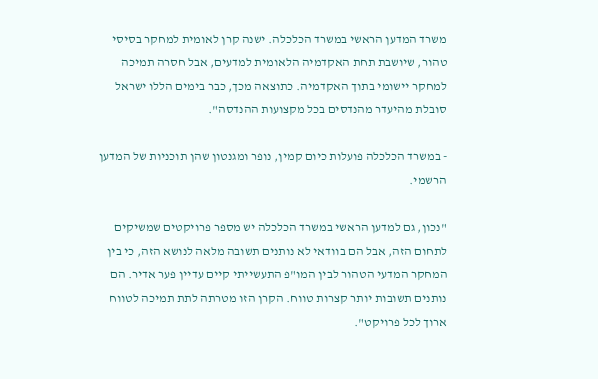משרד המדען הראשי במשרד הכלכלה. ישנה קרן לאומית למחקר בסיסי טהור, שיושבת תחת האקדמיה הלאומית למדעים, אבל חסרה תמיכה למחקר יישומי בתוך האקדמיה. כתוצאה מכך, כבר בימים הללו ישראל סובלת מהיעדר מהנדסים בכל מקצועות ההנדסה".

- במשרד הכלכלה פועלות כיום קמין, נופר ומגנטון שהן תוכניות של המדען הרשמי.

"נכון, גם למדען הראשי במשרד הכלכלה יש מספר פרויקטים שמשיקים לתחום הזה, אבל הם בוודאי לא נותנים תשובה מלאה לנושא הזה, כי בין המחקר המדעי הטהור לבין המו"פ התעשייתי קיים עדיין פער אדיר. הם נותנים תשובות יותר קצרות טווח. הקרן הזו מטרתה לתת תמיכה לטווח ארוך לכל פרויקט".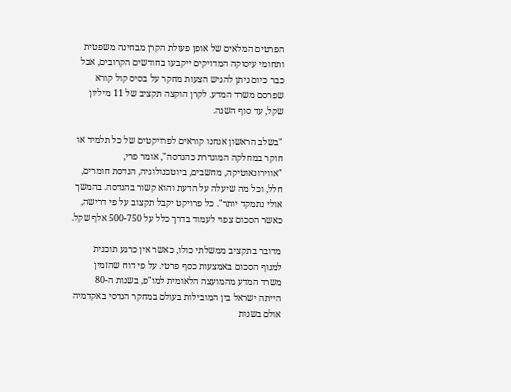הפרטים המלאים של אופן פעולת הקרן מבחינה משפטית ותחומי עיסוקה המדויקים ייקבעו בחודשים הקרובים, אבל כבר כיום ניתן להגיש הצעות מחקר על בסיס קול קורא שפרסם משרד המדע. לקרן הוקצה תקציב של 11 מיליון שקל, עד סוף השנה.

"בשלב הראשון אנחנו קוראים לפרויקטים של כל תלמיד או חוקר במחלקה המוגדרת כהנדסה", אומר פרי, "אווירונאוטיקה, מחשבים, ביוטכנולוגיה, הנדסת חומרים, חלל, וכל מה שיעלה על הדעת והוא קשור בהנדסה. בהמשך אולי נתמקד יותר". כל פרויקט יקבל תקצוב על פי דרישה, כאשר הסכום צפוי לעמוד בדרך כלל על 500-750 אלף שקל.

מדובר בתקציב ממשלתי כולו, כאשר אין כרגע תוכנית למנוף הסכום באמצעות כסף פרטי. על פי דוח שהזמין משרד המדע מהמועצה הלאומית למו"פ, בשנות ה-80 הייתה ישראל בין המובילות בעולם במחקר הנדסי באקדמיה אולם בשנות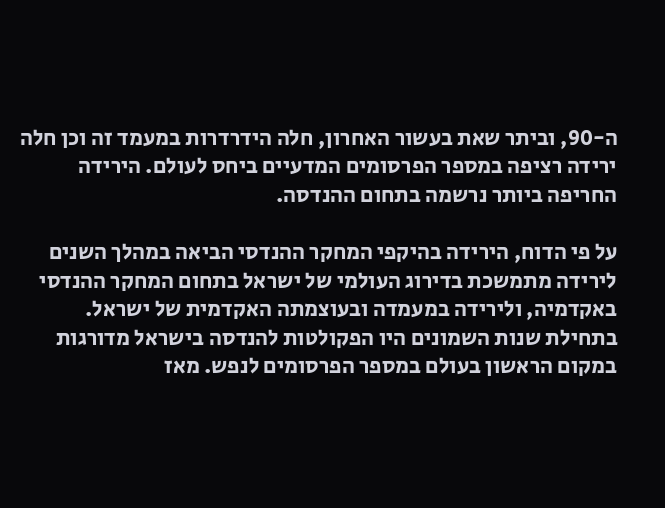ה-90, וביתר שאת בעשור האחרון, חלה הידרדרות במעמד זה וכן חלה ירידה רציפה במספר הפרסומים המדעיים ביחס לעולם. הירידה החריפה ביותר נרשמה בתחום ההנדסה.

על פי הדוח, הירידה בהיקפי המחקר ההנדסי הביאה במהלך השנים לירידה מתמשכת בדירוג העולמי של ישראל בתחום המחקר ההנדסי באקדמיה, ולירידה במעמדה ובעוצמתה האקדמית של ישראל. בתחילת שנות השמונים היו הפקולטות להנדסה בישראל מדורגות במקום הראשון בעולם במספר הפרסומים לנפש. מאז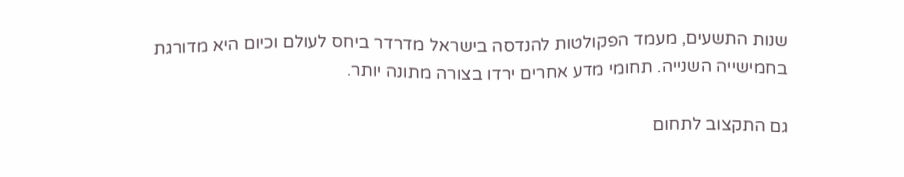שנות התשעים, מעמד הפקולטות להנדסה בישראל מדרדר ביחס לעולם וכיום היא מדורגת בחמישייה השנייה. תחומי מדע אחרים ירדו בצורה מתונה יותר.

גם התקצוב לתחום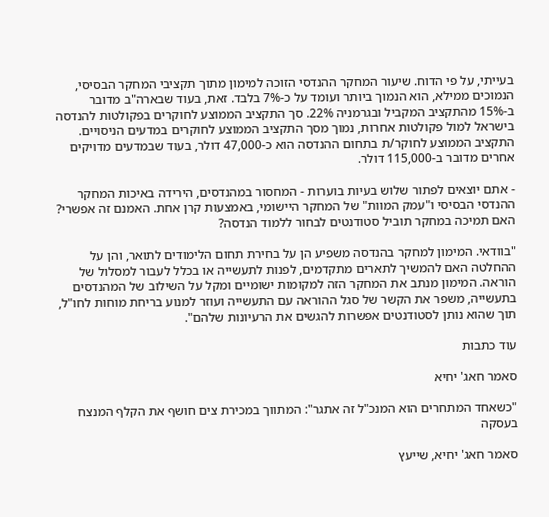בעייתי, על פי הדוח. שיעור המחקר ההנדסי הזוכה למימון מתוך תקציבי המחקר הבסיסי, הנמוכים ממילא, הוא הנמוך ביותר ועומד על כ-7% בלבד. זאת, בעוד שבארה"ב מדובר ב-15% מהתקציב המקביל ובגרמניה 22%. סך התקציב הממוצע לחוקרים בפקולטות להנדסה בישראל למול פקולטות אחרות, נמוך מסך התקציב הממוצע לחוקרים במדעים הניסויים. התקציב הממוצע לחוקר/ת בתחום ההנדסה הוא כ-47,000 דולר, בעוד שבמדעים מדויקים אחרים מדובר ב-115,000 דולר.

- אתם יוצאים לפתור שלוש בעיות בוערות - המחסור במהנדסים, הירידה באיכות המחקר ההנדסי הבסיסי ו"עמק המוות" של המחקר היישומי, באמצעות קרן אחת. האמנם זה אפשרי? האם תמיכה במחקר תוביל סטודנטים לבחור ללמוד הנדסה?

"בוודאי. המימון למחקר בהנדסה משפיע הן על בחירת תחום הלימודים לתואר, והן על ההחלטה האם להמשיך לתארים מתקדמים, לפנות לתעשייה או בכלל לעבור למסלול של הוראה. המימון מנתב את המחקר הזה למקומות ישומיים ומקל על השילוב של המהנדסים בתעשייה, משפר את הקשר של סגל ההוראה עם התעשייה ועוזר למנוע בריחת מוחות לחו"ל, תוך שהוא נותן לסטודנטים אפשרות להגשים את הרעיונות שלהם".

עוד כתבות

סאמר חאג' יחיא

"כשאחד המתחרים הוא המנכ"ל זה אתגר": המתווך במכירת צים חושף את הקלף המנצח בעסקה

סאמר חאג' יחיא, שייעץ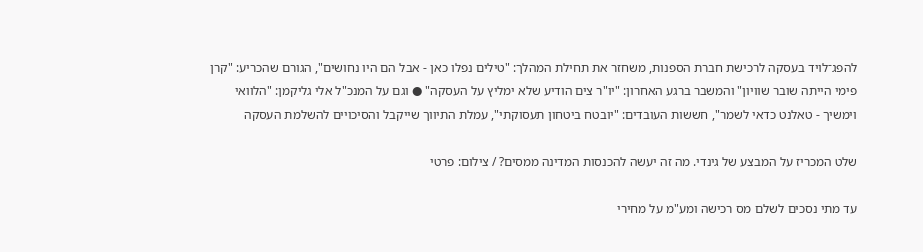להפג־לויד בעסקה לרכישת חברת הספנות, משחזר את תחילת המהלך: "טילים נפלו כאן - אבל הם היו נחושים", הגורם שהכריע: "קרן פימי הייתה שובר שוויון" והמשבר ברגע האחרון: "יו"ר צים הודיע שלא ימליץ על העסקה" ● וגם על המנכ"ל אלי גליקמן: "הלוואי וימשיך - טאלנט כדאי לשמר", חששות העובדים: "יובטח ביטחון תעסוקתי", עמלת התיווך שייקבל והסיכויים להשלמת העסקה

שלט המכריז על המבצע של גינדי. מה זה יעשה להכנסות המדינה ממסים? / צילום: פרטי

עד מתי נסכים לשלם מס רכישה ומע"מ על מחירי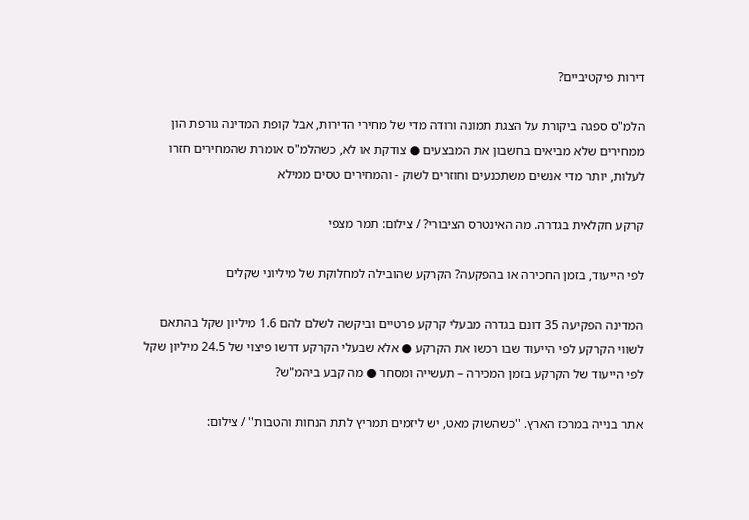דירות פיקטיביים?

הלמ"ס ספגה ביקורת על הצגת תמונה ורודה מדי של מחירי הדירות, אבל קופת המדינה גורפת הון ממחירים שלא מביאים בחשבון את המבצעים ● צודקת או לא, כשהלמ"ס אומרת שהמחירים חזרו לעלות, יותר מדי אנשים משתכנעים וחוזרים לשוק - והמחירים טסים ממילא

קרקע חקלאית בגדרה. מה האינטרס הציבורי? / צילום: תמר מצפי

לפי הייעוד, בזמן החכירה או בהפקעה? הקרקע שהובילה למחלוקת של מיליוני שקלים

המדינה הפקיעה 35 דונם בגדרה מבעלי קרקע פרטיים וביקשה לשלם להם 1.6 מיליון שקל בהתאם לשווי הקרקע לפי הייעוד שבו רכשו את הקרקע ● אלא שבעלי הקרקע דרשו פיצוי של 24.5 מיליון שקל לפי הייעוד של הקרקע בזמן המכירה – תעשייה ומסחר ● מה קבע ביהמ"ש?

אתר בנייה במרכז הארץ. ''כשהשוק מאט, יש ליזמים תמריץ לתת הנחות והטבות'' / צילום: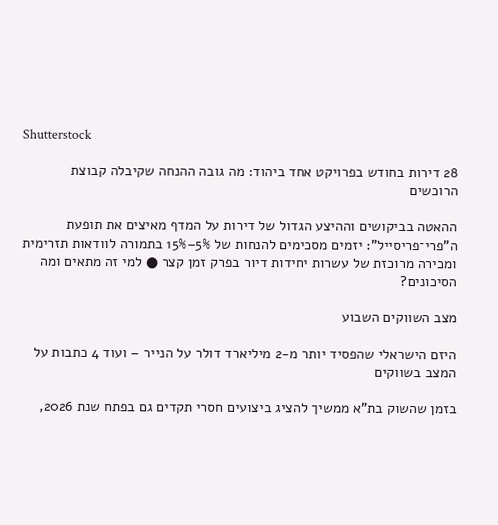Shutterstock

28 דירות בחודש בפרויקט אחד ביהוד: מה גובה ההנחה שקיבלה קבוצת הרוכשים

ההאטה בביקושים וההיצע הגדול של דירות על המדף מאיצים את תופעת ה"פרי־פריסייל": יזמים מסכימים להנחות של 5%–15% בתמורה לוודאות תזרימית ומכירה מרוכזת של עשרות יחידות דיור בפרק זמן קצר ● למי זה מתאים ומה הסיכונים?

מצב השווקים השבוע

היזם הישראלי שהפסיד יותר מ-2 מיליארד דולר על הנייר – ועוד 4 כתבות על המצב בשווקים

בזמן שהשוק בת"א ממשיך להציג ביצועים חסרי תקדים גם בפתח שנת 2026,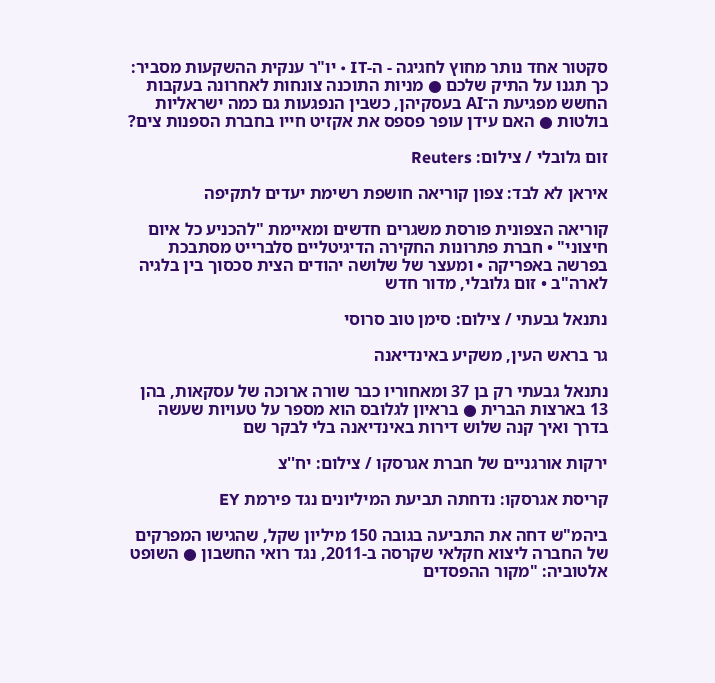סקטור אחד נותר מחוץ לחגיגה - ה-IT • יו"ר ענקית ההשקעות מסביר: כך תגנו על התיק שלכם ● מניות התוכנה צונחות לאחרונה בעקבות החשש מפגיעת ה־AI בעסקיהן, כשבין הנפגעות גם כמה ישראליות בולטות ● האם עידן עופר פספס את אקזיט חייו בחברת הספנות צים?

זום גלובלי / צילום: Reuters

איראן לא לבד: צפון קוריאה חושפת רשימת יעדים לתקיפה

קוריאה הצפונית פורסת משגרים חדשים ומאיימת "להכניע כל איום חיצוני" • חברת פתרונות החקירה הדיגיטליים סלברייט מסתבכת בפרשה באפריקה • ומעצר של שלושה יהודים הצית סכסוך בין בלגיה לארה"ב • זום גלובלי, מדור חדש

נתנאל גבעתי / צילום: סימן טוב סרוסי

גר בראש העין, משקיע באינדיאנה

נתנאל גבעתי רק בן 37 ומאחוריו כבר שורה ארוכה של עסקאות, בהן 13 בארצות הברית ● בראיון לגלובס הוא מספר על טעויות שעשה בדרך ואיך קנה שלוש דירות באינדיאנה בלי לבקר שם

ירקות אורגניים של חברת אגרסקו / צילום: יח''צ

קריסת אגרסקו: נדחתה תביעת המיליונים נגד פירמת EY

ביהמ"ש דחה את התביעה בגובה 150 מיליון שקל, שהגישו המפרקים של החברה ליצוא חקלאי שקרסה ב-2011, נגד רואי החשבון ● השופט אלטוביה: "מקור ההפסדים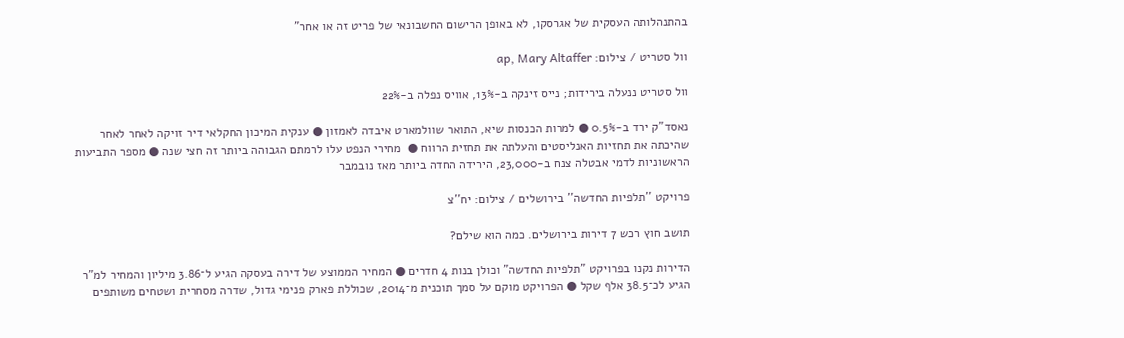בהתנהלותה העסקית של אגרסקו, לא באופן הרישום החשבונאי של פריט זה או אחר"

וול סטריט / צילום: ap, Mary Altaffer

וול סטריט ננעלה בירידות; נייס זינקה ב-13%, אוויס נפלה ב-22%

נאסד"ק ירד ב-0.5% ● למרות הכנסות שיא, התואר שוולמארט איבדה לאמזון ● ענקית המיכון החקלאי דיר זויקה לאחר לאחר שהיכתה את תחזיות האנליסטים והעלתה את תחזית הרווח ●  מחירי הנפט עלו לרמתם הגבוהה ביותר זה חצי שנה ● מספר התביעות הראשוניות לדמי אבטלה צנח ב-23,000, הירידה החדה ביותר מאז נובמבר

פרויקט ''תלפיות החדשה'' בירושלים / צילום: יח''צ

תושב חוץ רכש 7 דירות בירושלים. כמה הוא שילם?

הדירות נקנו בפרויקט "תלפיות החדשה" וכולן בנות 4 חדרים ● המחיר הממוצע של דירה בעסקה הגיע ל־3.86 מיליון והמחיר למ"ר הגיע לכ־38.5 אלף שקל ● הפרויקט מוקם על סמך תוכנית מ־2014, שכוללת פארק פנימי גדול, שדרה מסחרית ושטחים משותפים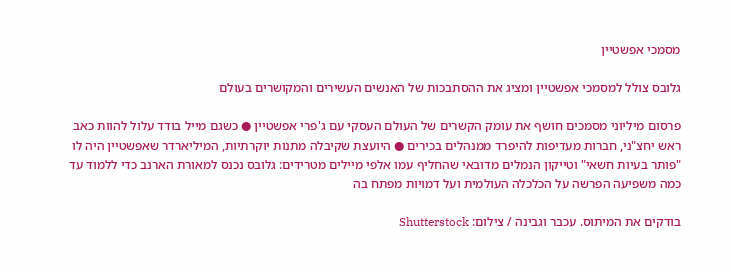מסמכי אפשטיין

גלובס צולל למסמכי אפשטיין ומציג את ההסתבכות של האנשים העשירים והמקושרים בעולם

פרסום מיליוני מסמכים חושף את עומק הקשרים של העולם העסקי עם ג'פרי אפשטיין ● כשגם מייל בודד עלול להוות כאב ראש יחצ"ני, חברות מעדיפות להיפרד ממנהלים בכירים ● היועצת שקיבלה מתנות יוקרתיות, המיליארדר שאפשטיין היה לו "פותר בעיות חשאי" וטייקון הנמלים מדובאי שהחליף עמו אלפי מיילים מטרידים: גלובס נכנס למאורת הארנב כדי ללמוד עד כמה משפיעה הפרשה על הכלכלה העולמית ועל דמויות מפתח בה

בודקים את המיתוס. עכבר וגבינה / צילום: Shutterstock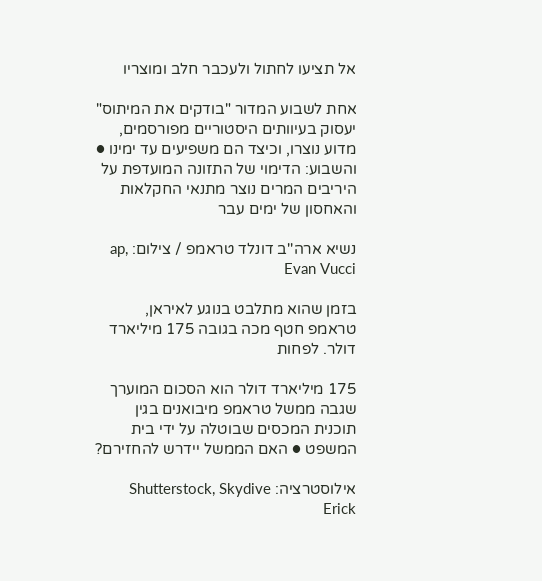אל תציעו לחתול ולעכבר חלב ומוצריו

אחת לשבוע המדור "בודקים את המיתוס" יעסוק בעיוותים היסטוריים מפורסמים, מדוע נוצרו, וכיצד הם משפיעים עד ימינו ● והשבוע: הדימוי של התזונה המועדפת על היריבים המרים נוצר מתנאי החקלאות והאחסון של ימים עבר

נשיא ארה''ב דונלד טראמפ / צילום: ap, Evan Vucci

בזמן שהוא מתלבט בנוגע לאיראן, טראמפ חטף מכה בגובה 175 מיליארד דולר. לפחות

175 מיליארד דולר הוא הסכום המוערך שגבה ממשל טראמפ מיבואנים בגין תוכנית המכסים שבוטלה על ידי בית המשפט ● האם הממשל יידרש להחזירם?

אילוסטרציה: Shutterstock, Skydive Erick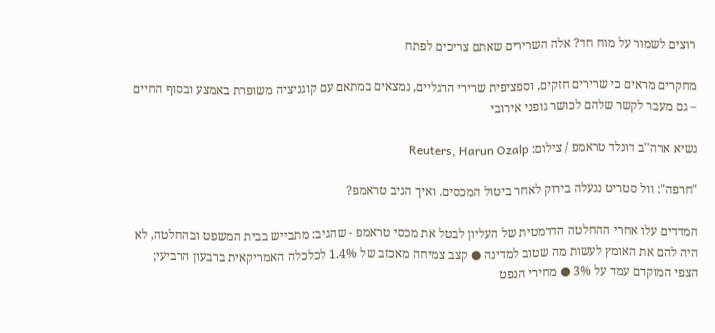רוצים לשמור על מוח חד? אלה השרירים שאתם צריכים לפתח

מחקרים מראים כי שרירים חזקים, וספציפית שרירי הרגליים, נמצאים במתאם עם קוגניציה משופרת באמצע ובסוף החיים – גם מעבר לקשר שלהם לכושר גופני אירובי

נשיא ארה''ב דונלד טראמפ / צילום: Reuters, Harun Ozalp

"חרפה": וול סטריט ננעלה בירוק לאחר ביטול המכסים. ואיך הגיב טראמפ?

המדדים עלו אחרי ההחלטה הדרמטית של העליון לבטל את מכסי טראמפ - שהגיב: מתבייש בבית המשפט ובהחלטה, לא היה להם את האומץ לעשות מה שטוב למדינה ● קצב צמיחה מאכזב של 1.4% לכלכלה האמריקאית ברבעון הרביעי; הצפי המוקדם עמד על 3% ● מחירי הנפט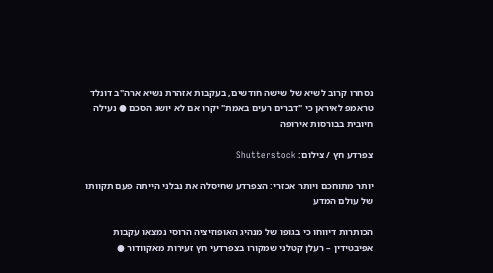נסחרו קרוב לשיא של שישה חודשים, בעקבות אזהרת נשיא ארה"ב דונלד טראמפ לאיראן כי "דברים רעים באמת" יקרו אם לא יושג הסכם ● נעילה חיובית בבורסות אירופה

צפרדע חץ / צילום: Shutterstock

יותר מתוחכם ויותר אכזרי: הצפרדע שחיסלה את נבלני הייתה פעם תקוותו של עולם המדע

הכותרות דיווחו כי בגופו של מנהיג האופוזיציה הרוסי נמצאו עקבות אפיבטידין – רעלן קטלני שמקורו בצפרדעי חץ זעירות מאקוודור ●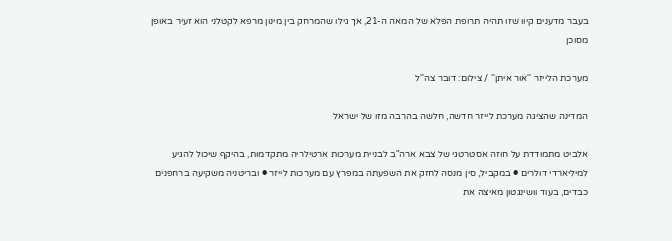בעבר מדענים קיוו שזו תהיה תרופת הפלא של המאה ה-21, אך גילו שהמרחק בין מינון מרפא לקטלני הוא זעיר באופן מסוכן

מערכת הלייזר ''אור איתן'' / צילום: דובר צה''ל

המדינה שהציגה מערכת לייזר חדשה, חלשה בהרבה מזו של ישראל

אלביט מתמודדת על חוזה אסטרטגי של צבא ארה"ב לבניית מערכות ארטילריה מתקדמות, בהיקף שיכול להגיע למיליארדי דולרים ● במקביל, סין מנסה לחזק את השפעתה במפרץ עם מערכות לייזר ● ובריטניה משקיעה ברחפנים כבדים, בעוד וושינגטון מאיצה את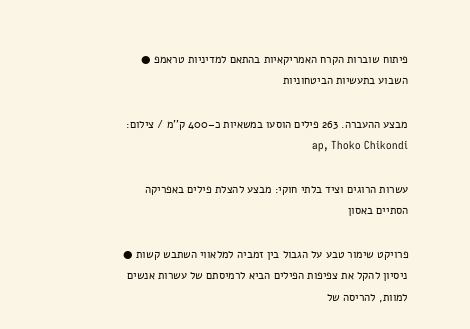פיתוח שוברות הקרח האמריקאיות בהתאם למדיניות טראמפ ● השבוע בתעשיות הביטחוניות

מבצע ההעברה. 263 פילים הוסעו במשאיות כ–400 ק''מ / צילום: ap, Thoko Chikondi

עשרות הרוגים וציד בלתי חוקי: מבצע להצלת פילים באפריקה הסתיים באסון

פרויקט שימור טבע על הגבול בין זמביה למלאווי השתבש קשות ● ניסיון להקל את צפיפות הפילים הביא לרמיסתם של עשרות אנשים למוות, להריסה של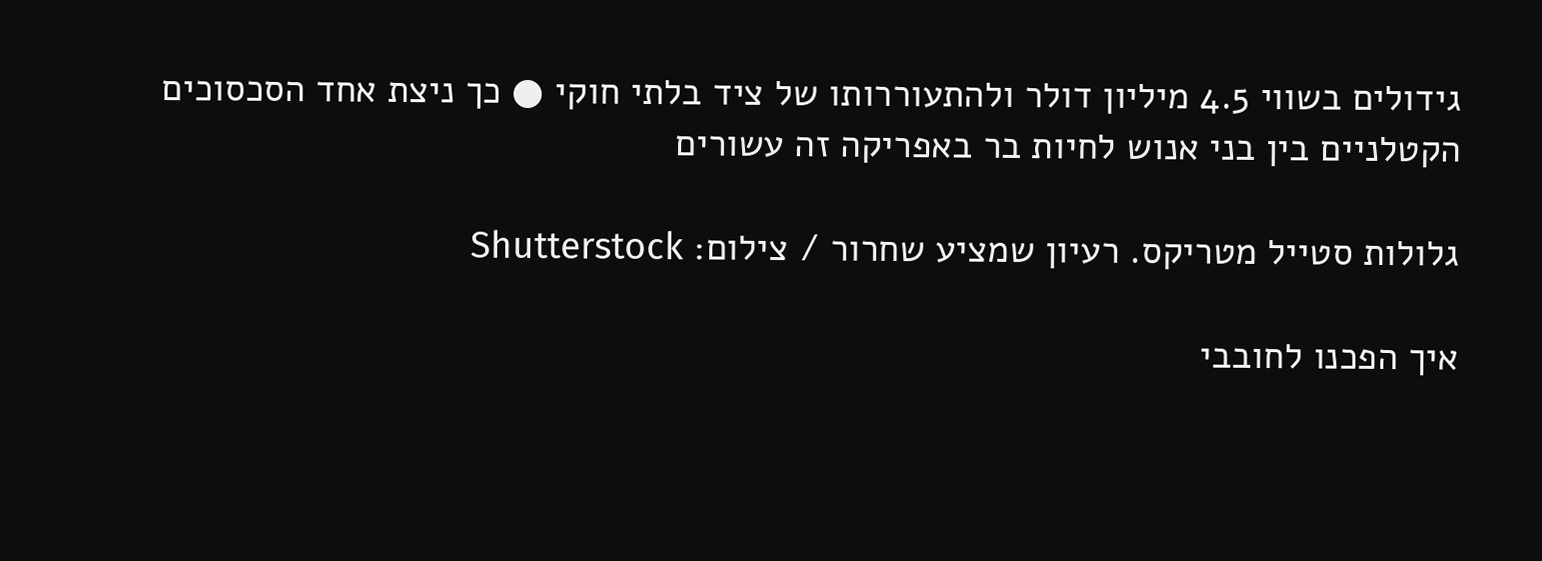גידולים בשווי 4.5 מיליון דולר ולהתעוררותו של ציד בלתי חוקי ● כך ניצת אחד הסכסוכים הקטלניים בין בני אנוש לחיות בר באפריקה זה עשורים

גלולות סטייל מטריקס. רעיון שמציע שחרור / צילום: Shutterstock

איך הפכנו לחובבי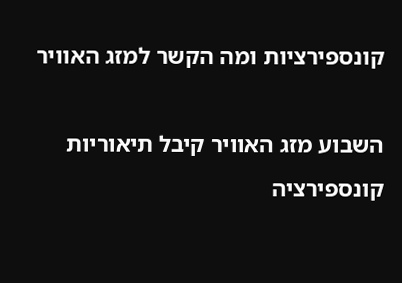קונספירציות ומה הקשר למזג האוויר

השבוע מזג האוויר קיבל תיאוריות קונספירציה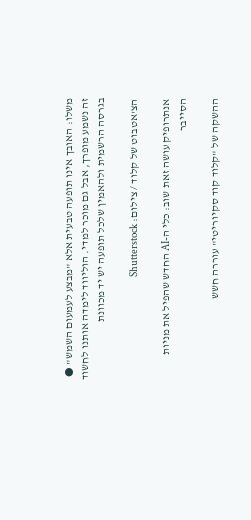משלו: האובך אינו תופעה טבעית אלא "מבצע לעמעום השמש" ● זה נשמע מופרך, אבל גם מוכר למדי. הוליווד לימדה אותנו לחשוד בגרסה הרשמית ולהאמין שלכל תופעה יש יד מכוונת

הצ'אטבוט של קלוד / צילום: Shutterstock

אנתרופיק עושה זאת שוב: כלי ה-AI החדש שהפיל את מניות הסייבר

ההשקה של "קלוד קוד סקיוריטי" עוררה חשש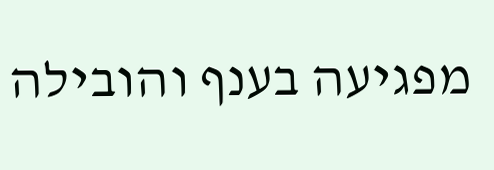מפגיעה בענף והובילה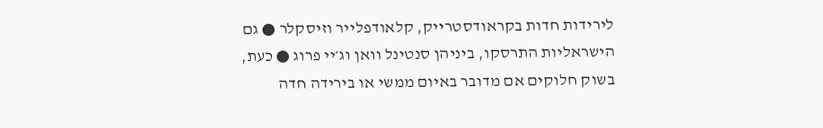לירידות חדות בקראודסטרייק, קלאודפלייר וזיסקלר ● גם הישראליות התרסקו, ביניהן סנטינל וואן וג׳יי פרוג ● כעת, בשוק חלוקים אם מדובר באיום ממשי או בירידה חדה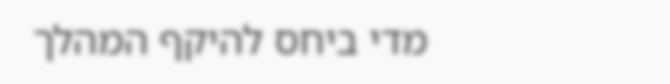מדי ביחס להיקף המהלך